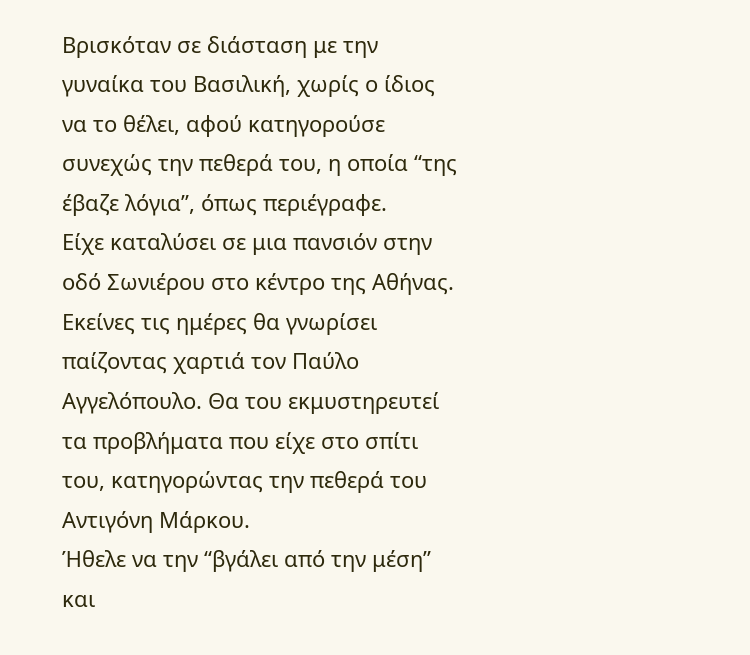Βρισκόταν σε διάσταση με την γυναίκα του Βασιλική, χωρίς ο ίδιος να το θέλει, αφού κατηγορούσε συνεχώς την πεθερά του, η οποία “της έβαζε λόγια”, όπως περιέγραφε.
Είχε καταλύσει σε μια πανσιόν στην οδό Σωνιέρου στο κέντρο της Αθήνας. Εκείνες τις ημέρες θα γνωρίσει παίζοντας χαρτιά τον Παύλο Αγγελόπουλο. Θα του εκμυστηρευτεί τα προβλήματα που είχε στο σπίτι του, κατηγορώντας την πεθερά του Αντιγόνη Μάρκου.
Ήθελε να την “βγάλει από την μέση” και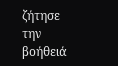ζήτησε την βοήθειά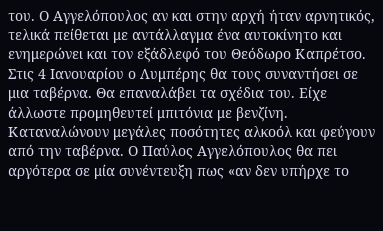του. Ο Αγγελόπουλος αν και στην αρχή ήταν αρνητικός, τελικά πείθεται με αντάλλαγμα ένα αυτοκίνητο και ενημερώνει και τον εξάδλεφό του Θεόδωρο Καπρέτσο. Στις 4 Ιανουαρίου ο Λυμπέρης θα τους συναντήσει σε μια ταβέρνα. Θα επαναλάβει τα σχέδια του. Είχε άλλωστε προμηθευτεί μπιτόνια με βενζίνη. Καταναλώνουν μεγάλες ποσότητες αλκοόλ και φεύγουν από την ταβέρνα. Ο Παύλος Αγγελόπουλος θα πει αργότερα σε μία συνέντευξη πως «αν δεν υπήρχε το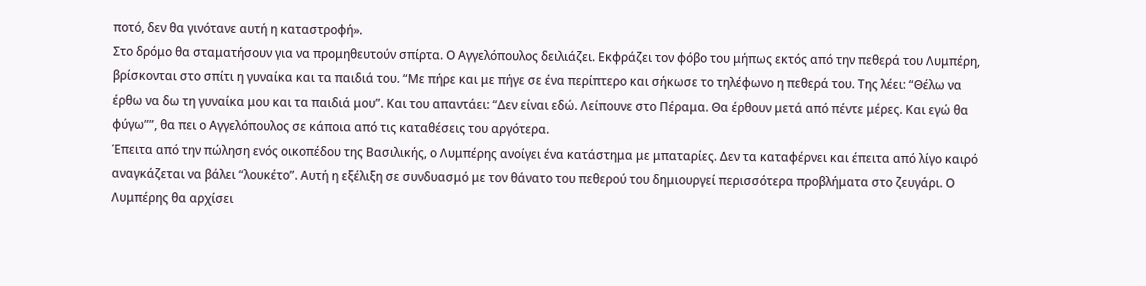ποτό, δεν θα γινότανε αυτή η καταστροφή».
Στο δρόμο θα σταματήσουν για να προμηθευτούν σπίρτα. Ο Αγγελόπουλος δειλιάζει. Εκφράζει τον φόβο του μήπως εκτός από την πεθερά του Λυμπέρη, βρίσκονται στο σπίτι η γυναίκα και τα παιδιά του. “Με πήρε και με πήγε σε ένα περίπτερο και σήκωσε το τηλέφωνο η πεθερά του. Της λέει: “Θέλω να έρθω να δω τη γυναίκα μου και τα παιδιά μου”. Και του απαντάει: “Δεν είναι εδώ. Λείπουνε στο Πέραμα. Θα έρθουν μετά από πέντε μέρες. Και εγώ θα φύγω””, θα πει ο Αγγελόπουλος σε κάποια από τις καταθέσεις του αργότερα.
Έπειτα από την πώληση ενός οικοπέδου της Βασιλικής, ο Λυμπέρης ανοίγει ένα κατάστημα με μπαταρίες. Δεν τα καταφέρνει και έπειτα από λίγο καιρό αναγκάζεται να βάλει “λουκέτο”. Αυτή η εξέλιξη σε συνδυασμό με τον θάνατο του πεθερού του δημιουργεί περισσότερα προβλήματα στο ζευγάρι. Ο Λυμπέρης θα αρχίσει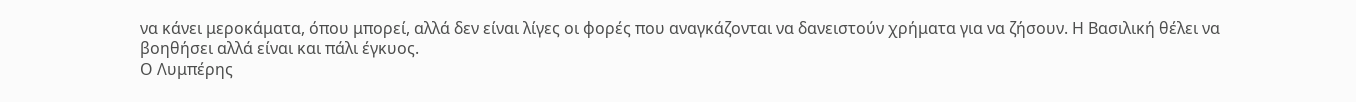να κάνει μεροκάματα, όπου μπορεί, αλλά δεν είναι λίγες οι φορές που αναγκάζονται να δανειστούν χρήματα για να ζήσουν. Η Βασιλική θέλει να βοηθήσει αλλά είναι και πάλι έγκυος.
Ο Λυμπέρης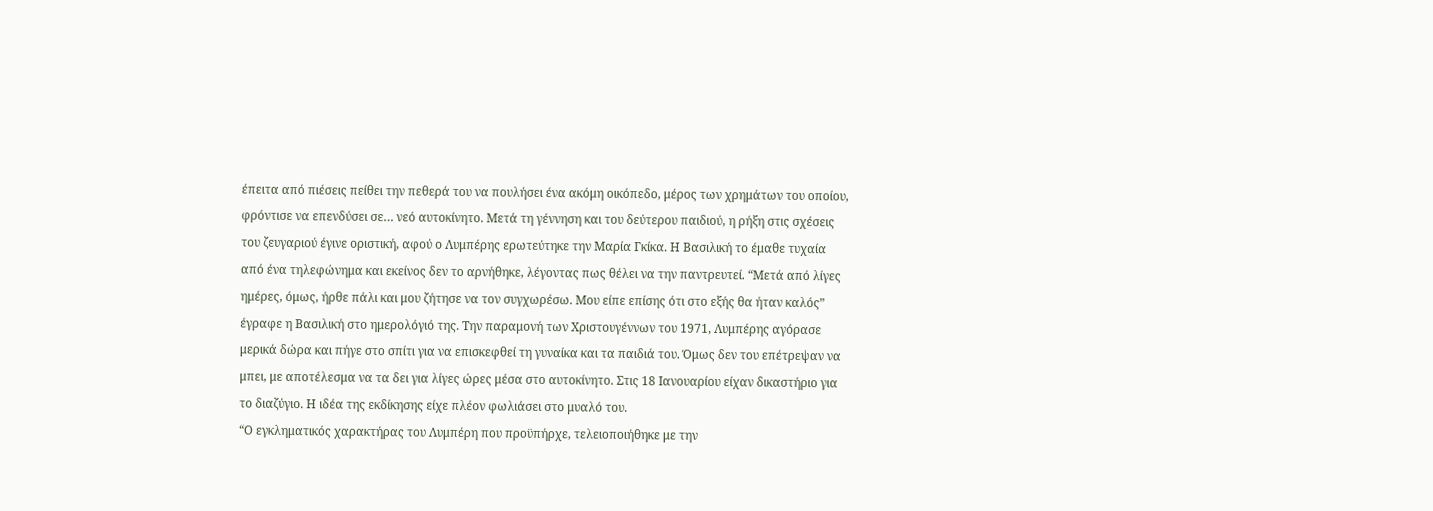έπειτα από πιέσεις πείθει την πεθερά του να πουλήσει ένα ακόμη οικόπεδο, μέρος των χρημάτων του οποίου, φρόντισε να επενδύσει σε… νεό αυτοκίνητο. Μετά τη γέννηση και του δεύτερου παιδιού, η ρήξη στις σχέσεις του ζευγαριού έγινε οριστική, αφού ο Λυμπέρης ερωτεύτηκε την Μαρία Γκίκα. Η Βασιλική το έμαθε τυχαία από ένα τηλεφώνημα και εκείνος δεν το αρνήθηκε, λέγοντας πως θέλει να την παντρευτεί. “Μετά από λίγες ημέρες, όμως, ήρθε πάλι και μου ζήτησε να τον συγχωρέσω. Μου είπε επίσης ότι στο εξής θα ήταν καλός” έγραφε η Βασιλική στο ημερολόγιό της. Την παραμονή των Χριστουγέννων του 1971, Λυμπέρης αγόρασε μερικά δώρα και πήγε στο σπίτι για να επισκεφθεί τη γυναίκα και τα παιδιά του. Όμως δεν του επέτρεψαν να μπει, με αποτέλεσμα να τα δει για λίγες ώρες μέσα στο αυτοκίνητο. Στις 18 Ιανουαρίου είχαν δικαστήριο για το διαζύγιο. Η ιδέα της εκδίκησης είχε πλέον φωλιάσει στο μυαλό του.
“Ο εγκληματικός χαρακτήρας του Λυμπέρη που προϋπήρχε, τελειοποιήθηκε με την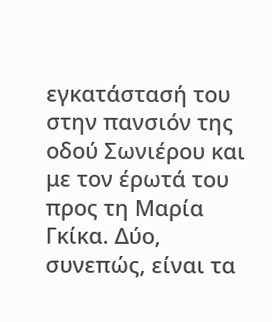εγκατάστασή του στην πανσιόν της οδού Σωνιέρου και με τον έρωτά του προς τη Μαρία Γκίκα. Δύο, συνεπώς, είναι τα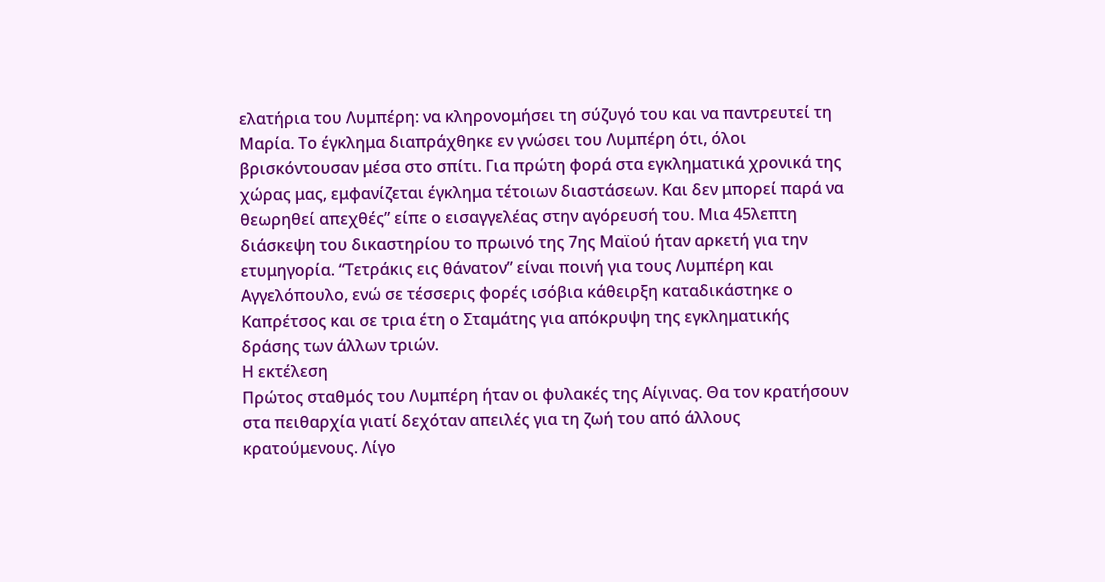ελατήρια του Λυμπέρη: να κληρονομήσει τη σύζυγό του και να παντρευτεί τη Μαρία. Το έγκλημα διαπράχθηκε εν γνώσει του Λυμπέρη ότι, όλοι βρισκόντουσαν μέσα στο σπίτι. Για πρώτη φορά στα εγκληματικά χρονικά της χώρας μας, εμφανίζεται έγκλημα τέτοιων διαστάσεων. Και δεν μπορεί παρά να θεωρηθεί απεχθές” είπε ο εισαγγελέας στην αγόρευσή του. Μια 45λεπτη διάσκεψη του δικαστηρίου το πρωινό της 7ης Μαϊού ήταν αρκετή για την ετυμηγορία. “Τετράκις εις θάνατον” είναι ποινή για τους Λυμπέρη και Αγγελόπουλο, ενώ σε τέσσερις φορές ισόβια κάθειρξη καταδικάστηκε ο Καπρέτσος και σε τρια έτη ο Σταμάτης για απόκρυψη της εγκληματικής δράσης των άλλων τριών.
Η εκτέλεση
Πρώτος σταθμός του Λυμπέρη ήταν οι φυλακές της Αίγινας. Θα τον κρατήσουν στα πειθαρχία γιατί δεχόταν απειλές για τη ζωή του από άλλους κρατούμενους. Λίγο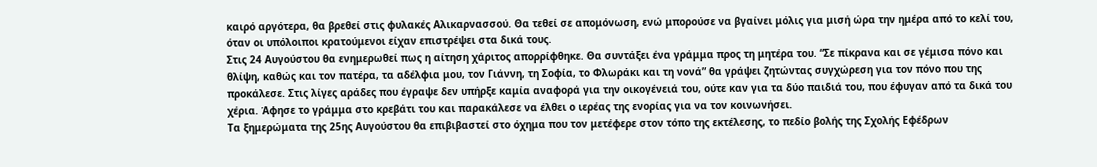καιρό αργότερα, θα βρεθεί στις φυλακές Αλικαρνασσού. Θα τεθεί σε απομόνωση, ενώ μπορούσε να βγαίνει μόλις για μισή ώρα την ημέρα από το κελί του, όταν οι υπόλοιποι κρατούμενοι είχαν επιστρέψει στα δικά τους.
Στις 24 Αυγούστου θα ενημερωθεί πως η αίτηση χάριτος απορρίφθηκε. Θα συντάξει ένα γράμμα προς τη μητέρα του. “Σε πίκρανα και σε γέμισα πόνο και θλίψη, καθώς και τον πατέρα, τα αδέλφια μου, τον Γιάννη, τη Σοφία, το Φλωράκι και τη νονά” θα γράψει ζητώντας συγχώρεση για τον πόνο που της προκάλεσε. Στις λίγες αράδες που έγραψε δεν υπήρξε καμία αναφορά για την οικογένειά του, ούτε καν για τα δύο παιδιά του, που έφυγαν από τα δικά του χέρια. Άφησε το γράμμα στο κρεβάτι του και παρακάλεσε να έλθει ο ιερέας της ενορίας για να τον κοινωνήσει.
Τα ξημερώματα της 25ης Αυγούστου θα επιβιβαστεί στο όχημα που τον μετέφερε στον τόπο της εκτέλεσης, το πεδίο βολής της Σχολής Εφέδρων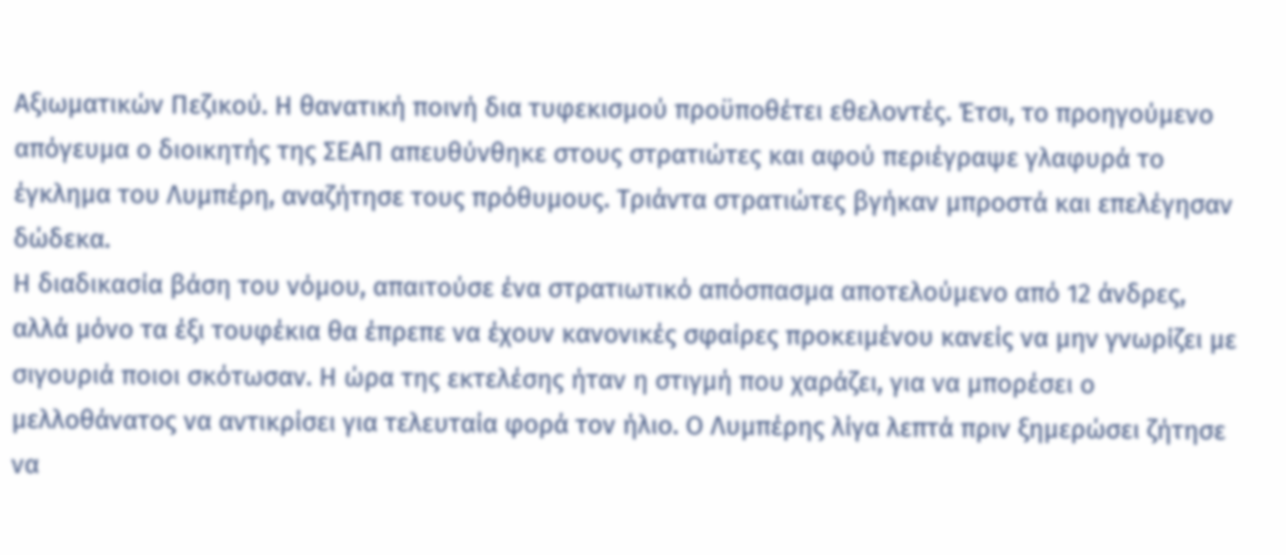Αξιωματικών Πεζικού. Η θανατική ποινή δια τυφεκισμού προϋποθέτει εθελοντές. Έτσι, το προηγούμενο απόγευμα ο διοικητής της ΣΕΑΠ απευθύνθηκε στους στρατιώτες και αφού περιέγραψε γλαφυρά το έγκλημα του Λυμπέρη, αναζήτησε τους πρόθυμους. Τριάντα στρατιώτες βγήκαν μπροστά και επελέγησαν δώδεκα.
Η διαδικασία βάση του νόμου, απαιτούσε ένα στρατιωτικό απόσπασμα αποτελούμενο από 12 άνδρες, αλλά μόνο τα έξι τουφέκια θα έπρεπε να έχουν κανονικές σφαίρες προκειμένου κανείς να μην γνωρίζει με σιγουριά ποιοι σκότωσαν. Η ώρα της εκτελέσης ήταν η στιγμή που χαράζει, για να μπορέσει ο μελλοθάνατος να αντικρίσει για τελευταία φορά τον ήλιο. Ο Λυμπέρης λίγα λεπτά πριν ξημερώσει ζήτησε να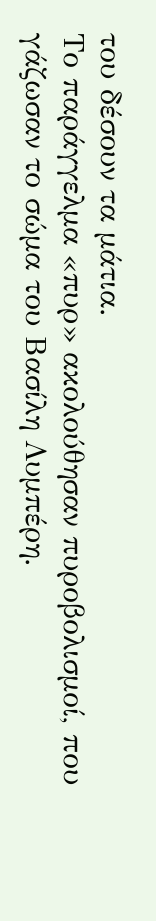του δέσουν τα μάτια.
Το παράγγελμα «πυρ» ακολούθησαν πυροβολισμοί, που γάζωσαν το σώμα του Βασίλη Λυμπέρη.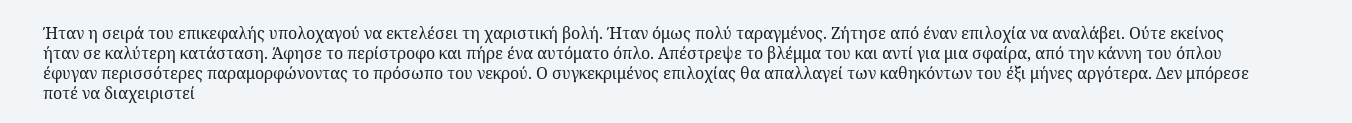Ήταν η σειρά του επικεφαλής υπολοχαγού να εκτελέσει τη χαριστική βολή. Ήταν όμως πολύ ταραγμένος. Ζήτησε από έναν επιλοχία να αναλάβει. Ούτε εκείνος ήταν σε καλύτερη κατάσταση. Άφησε το περίστροφο και πήρε ένα αυτόματο όπλο. Απέστρεψε το βλέμμα του και αντί για μια σφαίρα, από την κάννη του όπλου έφυγαν περισσότερες παραμορφώνοντας το πρόσωπο του νεκρού. Ο συγκεκριμένος επιλοχίας θα απαλλαγεί των καθηκόντων του έξι μήνες αργότερα. Δεν μπόρεσε ποτέ να διαχειριστεί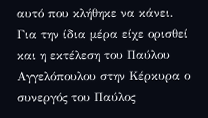αυτό που κλήθηκε να κάνει.
Για την ίδια μέρα είχε ορισθεί και η εκτέλεση του Παύλου Αγγελόπουλου στην Κέρκυρα ο συνεργός του Παύλος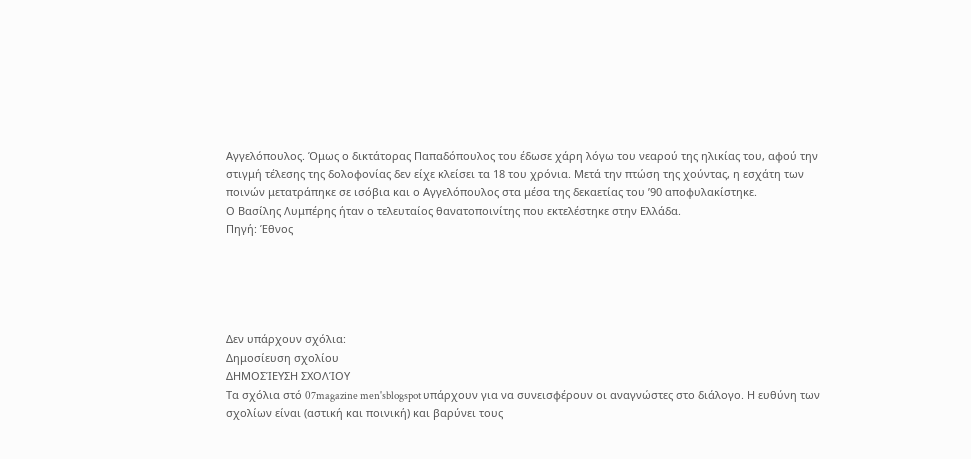Αγγελόπουλος. Όμως ο δικτάτορας Παπαδόπουλος του έδωσε χάρη λόγω του νεαρού της ηλικίας του, αφού την στιγμή τέλεσης της δολοφονίας δεν είχε κλείσει τα 18 του χρόνια. Μετά την πτώση της χούντας, η εσχάτη των ποινών μετατράπηκε σε ισόβια και ο Αγγελόπουλος στα μέσα της δεκαετίας του ’90 αποφυλακίστηκε.
Ο Βασίλης Λυμπέρης ήταν ο τελευταίος θανατοποινίτης που εκτελέστηκε στην Ελλάδα.
Πηγή: Έθνος





Δεν υπάρχουν σχόλια:
Δημοσίευση σχολίου
ΔΗΜΟΣΊΕΥΣΗ ΣΧΟΛΊΟΥ
Τα σχόλια στό 07magazine men'sblogspot υπάρχουν για να συνεισφέρουν οι αναγνώστες στο διάλογο. Η ευθύνη των σχολίων είναι (αστική και ποινική) και βαρύνει τους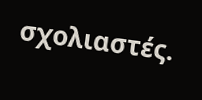σχολιαστές.